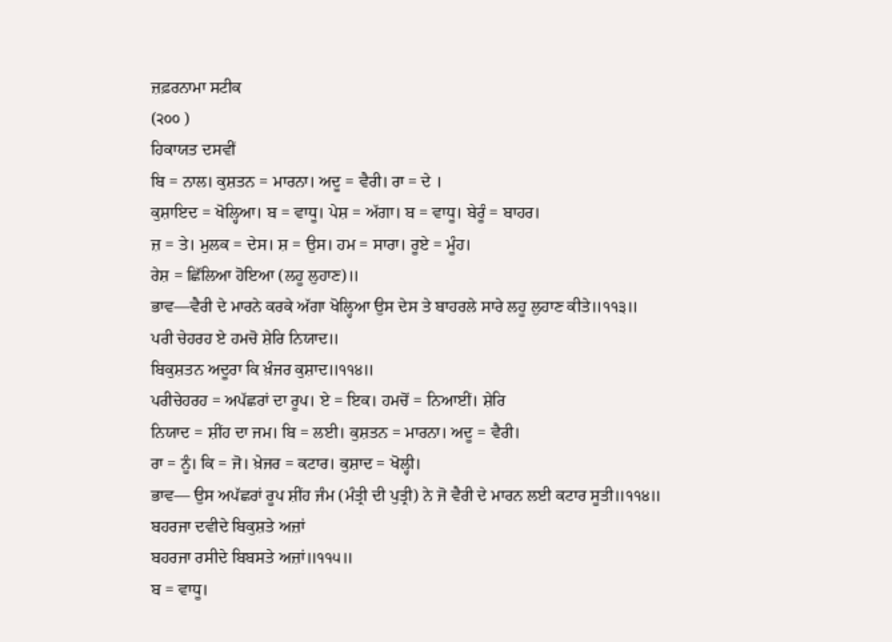ਜ਼ਫ਼ਰਨਾਮਾ ਸਟੀਕ
(੨੦੦ )
ਹਿਕਾਯਤ ਦਸਵੀਂ
ਬਿ = ਨਾਲ। ਕੁਸ਼ਤਨ = ਮਾਰਨਾ। ਅਦੂ = ਵੈਰੀ। ਰਾ = ਦੇ ।
ਕੁਸ਼ਾਇਦ = ਖੋਲ੍ਹਿਆ। ਬ = ਵਾਧੂ। ਪੇਸ਼ = ਅੱਗਾ। ਬ = ਵਾਧੂ। ਬੇਰੂੰ = ਬਾਹਰ।
ਜ਼ = ਤੇ। ਮੁਲਕ = ਦੇਸ। ਸ਼ = ਉਸ। ਹਮ = ਸਾਰਾ। ਰੂਏ = ਮੂੰਹ।
ਰੇਸ਼ = ਛਿੱਲਿਆ ਹੋਇਆ (ਲਹੂ ਲੁਹਾਣ)॥
ਭਾਵ—ਵੈਰੀ ਦੇ ਮਾਰਨੇ ਕਰਕੇ ਅੱਗਾ ਖੋਲ੍ਹਿਆ ਉਸ ਦੇਸ ਤੇ ਬਾਹਰਲੇ ਸਾਰੇ ਲਹੂ ਲੁਹਾਣ ਕੀਤੇ॥੧੧੩॥
ਪਰੀ ਚੇਹਰਹ ਏ ਹਮਚੋ ਸ਼ੇਰਿ ਨਿਯਾਦ॥
ਬਿਕੁਸ਼ਤਨ ਅਦੂਰਾ ਕਿ ਖ਼ੰਜਰ ਕੁਸ਼ਾਦ॥੧੧੪॥
ਪਰੀਚੇਹਰਹ = ਅਪੱਛਰਾਂ ਦਾ ਰੂਪ। ਏ = ਇਕ। ਹਮਚੋਂ = ਨਿਆਈਂ। ਸ਼ੇਰਿ
ਨਿਯਾਦ = ਸ਼ੀਂਹ ਦਾ ਜਮ। ਬਿ = ਲਈ। ਕੁਸ਼ਤਨ = ਮਾਰਨਾ। ਅਦੂ = ਵੈਰੀ।
ਰਾ = ਨੂੰ। ਕਿ = ਜੋ। ਖ਼ੇਜਰ = ਕਟਾਰ। ਕੁਸ਼ਾਦ = ਖੋਲ੍ਹੀ।
ਭਾਵ— ਉਸ ਅਪੱਛਰਾਂ ਰੂਪ ਸ਼ੀਂਹ ਜੰਮ (ਮੰਤ੍ਰੀ ਦੀ ਪੁਤ੍ਰੀ) ਨੇ ਜੋ ਵੈਰੀ ਦੇ ਮਾਰਨ ਲਈ ਕਟਾਰ ਸੂਤੀ॥੧੧੪॥
ਬਹਰਜਾ ਦਵੀਦੇ ਬਿਕੁਸ਼ਤੇ ਅਜ਼ਾਂ
ਬਹਰਜਾ ਰਸੀਦੇ ਬਿਬਸਤੇ ਅਜ਼ਾਂ॥੧੧੫॥
ਬ = ਵਾਧੂ।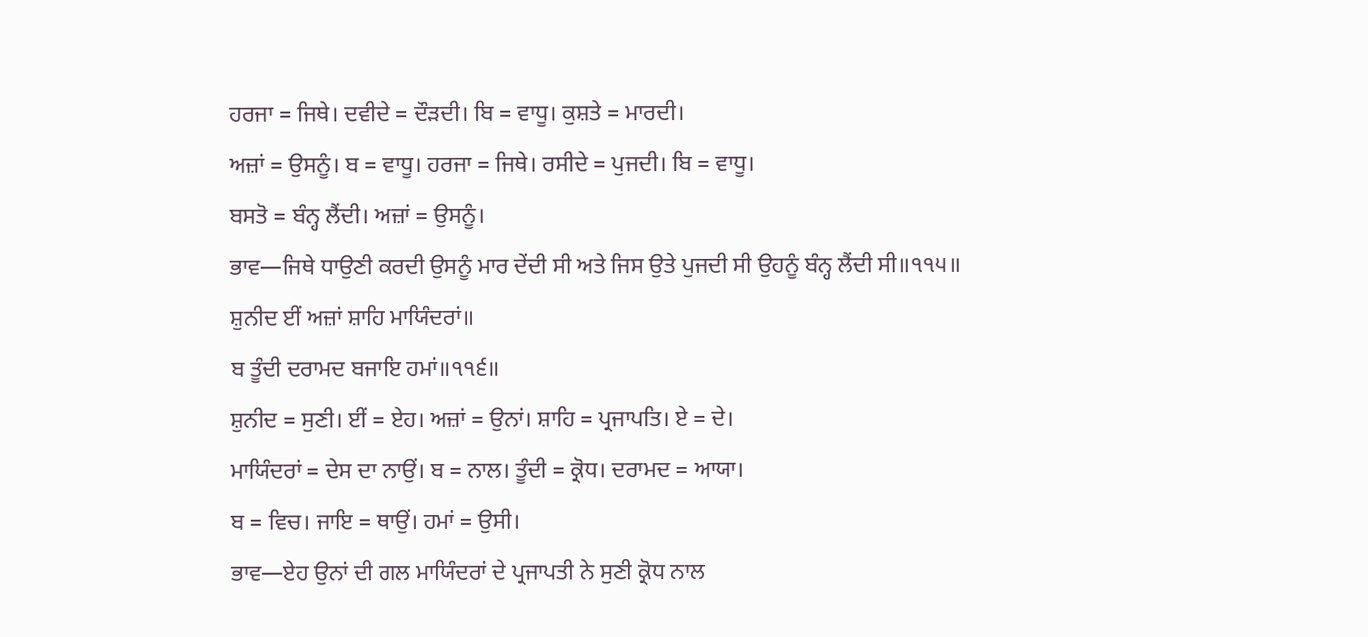ਹਰਜਾ = ਜਿਥੇ। ਦਵੀਦੇ = ਦੌੜਦੀ। ਬਿ = ਵਾਧੂ। ਕੁਸ਼ਤੇ = ਮਾਰਦੀ।
ਅਜ਼ਾਂ = ਉਸਨੂੰ। ਬ = ਵਾਧੂ। ਹਰਜਾ = ਜਿਥੇ। ਰਸੀਦੇ = ਪੁਜਦੀ। ਬਿ = ਵਾਧੂ।
ਬਸਤੋ = ਬੰਨ੍ਹ ਲੈਂਦੀ। ਅਜ਼ਾਂ = ਉਸਨੂੰ।
ਭਾਵ—ਜਿਥੇ ਧਾਉਣੀ ਕਰਦੀ ਉਸਨੂੰ ਮਾਰ ਦੇਂਦੀ ਸੀ ਅਤੇ ਜਿਸ ਉਤੇ ਪੁਜਦੀ ਸੀ ਉਹਨੂੰ ਬੰਨ੍ਹ ਲੈਂਦੀ ਸੀ॥੧੧੫॥
ਸ਼ੁਨੀਦ ਈਂ ਅਜ਼ਾਂ ਸ਼ਾਹਿ ਮਾਯਿੰਦਰਾਂ॥
ਬ ਤੂੰਦੀ ਦਰਾਮਦ ਬਜਾਇ ਹਮਾਂ॥੧੧੬॥
ਸ਼ੁਨੀਦ = ਸੁਣੀ। ਈਂ = ਏਹ। ਅਜ਼ਾਂ = ਉਨਾਂ। ਸ਼ਾਹਿ = ਪ੍ਰਜਾਪਤਿ। ਏ = ਦੇ।
ਮਾਯਿੰਦਰਾਂ = ਦੇਸ ਦਾ ਨਾਉਂ। ਬ = ਨਾਲ। ਤੂੰਦੀ = ਕ੍ਰੋਧ। ਦਰਾਮਦ = ਆਯਾ।
ਬ = ਵਿਚ। ਜਾਇ = ਥਾਉਂ। ਹਮਾਂ = ਉਸੀ।
ਭਾਵ—ਏਹ ਉਨਾਂ ਦੀ ਗਲ ਮਾਯਿੰਦਰਾਂ ਦੇ ਪ੍ਰਜਾਪਤੀ ਨੇ ਸੁਣੀ ਕ੍ਰੋਧ ਨਾਲ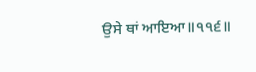ਉਸੇ ਥਾਂ ਆਇਆ॥੧੧੬॥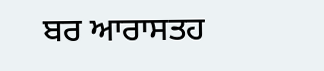ਬਰ ਆਰਾਸਤਹ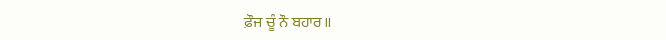ਫ਼ੌਜ ਚੂੰ ਨੌ ਬਹਾਰ॥